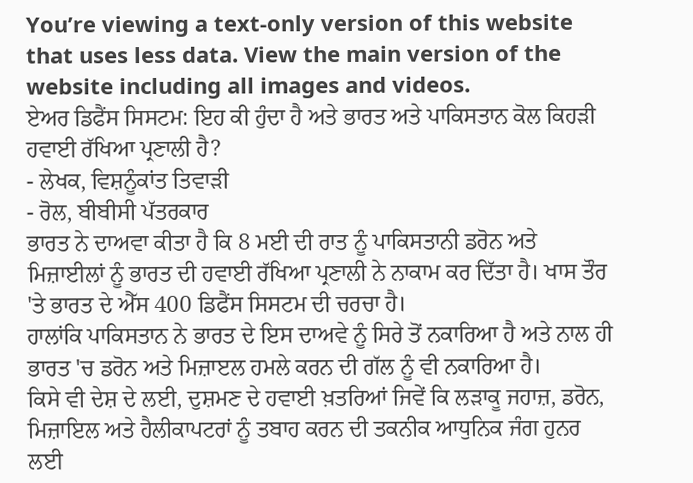You’re viewing a text-only version of this website that uses less data. View the main version of the website including all images and videos.
ਏਅਰ ਡਿਫੈਂਸ ਸਿਸਟਮ: ਇਹ ਕੀ ਹੁੰਦਾ ਹੈ ਅਤੇ ਭਾਰਤ ਅਤੇ ਪਾਕਿਸਤਾਨ ਕੋਲ ਕਿਹੜੀ ਹਵਾਈ ਰੱਖਿਆ ਪ੍ਰਣਾਲੀ ਹੈ?
- ਲੇਖਕ, ਵਿਸ਼ਨੂੰਕਾਂਤ ਤਿਵਾੜੀ
- ਰੋਲ, ਬੀਬੀਸੀ ਪੱਤਰਕਾਰ
ਭਾਰਤ ਨੇ ਦਾਅਵਾ ਕੀਤਾ ਹੈ ਕਿ 8 ਮਈ ਦੀ ਰਾਤ ਨੂੰ ਪਾਕਿਸਤਾਨੀ ਡਰੋਨ ਅਤੇ ਮਿਜ਼ਾਈਲਾਂ ਨੂੰ ਭਾਰਤ ਦੀ ਹਵਾਈ ਰੱਖਿਆ ਪ੍ਰਣਾਲੀ ਨੇ ਨਾਕਾਮ ਕਰ ਦਿੱਤਾ ਹੈ। ਖਾਸ ਤੌਰ 'ਤੇ ਭਾਰਤ ਦੇ ਐੱਸ 400 ਡਿਫੈਂਸ ਸਿਸਟਮ ਦੀ ਚਰਚਾ ਹੈ।
ਹਾਲਾਂਕਿ ਪਾਕਿਸਤਾਨ ਨੇ ਭਾਰਤ ਦੇ ਇਸ ਦਾਅਵੇ ਨੂੰ ਸਿਰੇ ਤੋਂ ਨਕਾਰਿਆ ਹੈ ਅਤੇ ਨਾਲ ਹੀ ਭਾਰਤ 'ਚ ਡਰੋਨ ਅਤੇ ਮਿਜ਼ਾੲਲ ਹਮਲੇ ਕਰਨ ਦੀ ਗੱਲ ਨੂੰ ਵੀ ਨਕਾਰਿਆ ਹੈ।
ਕਿਸੇ ਵੀ ਦੇਸ਼ ਦੇ ਲਈ, ਦੁਸ਼ਮਣ ਦੇ ਹਵਾਈ ਖ਼ਤਰਿਆਂ ਜਿਵੇਂ ਕਿ ਲੜਾਕੂ ਜਹਾਜ਼, ਡਰੋਨ, ਮਿਜ਼ਾਇਲ ਅਤੇ ਹੈਲੀਕਾਪਟਰਾਂ ਨੂੰ ਤਬਾਹ ਕਰਨ ਦੀ ਤਕਨੀਕ ਆਧੁਨਿਕ ਜੰਗ ਹੁਨਰ ਲਈ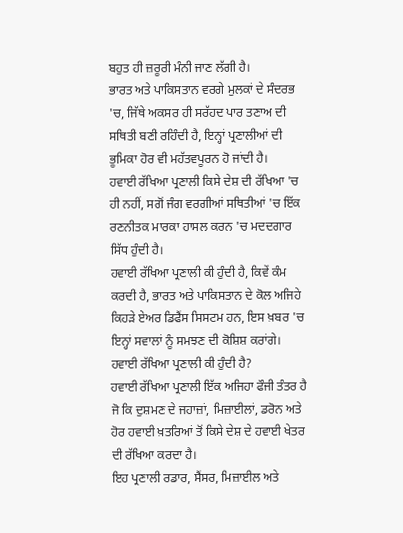ਬਹੁਤ ਹੀ ਜ਼ਰੂਰੀ ਮੰਨੀ ਜਾਣ ਲੱਗੀ ਹੈ।
ਭਾਰਤ ਅਤੇ ਪਾਕਿਸਤਾਨ ਵਰਗੇ ਮੁਲਕਾਂ ਦੇ ਸੰਦਰਭ 'ਚ, ਜਿੱਥੇ ਅਕਸਰ ਹੀ ਸਰੱਹਦ ਪਾਰ ਤਣਾਅ ਦੀ ਸਥਿਤੀ ਬਣੀ ਰਹਿੰਦੀ ਹੈ, ਇਨ੍ਹਾਂ ਪ੍ਰਣਾਲੀਆਂ ਦੀ ਭੂਮਿਕਾ ਹੋਰ ਵੀ ਮਹੱਤਵਪੂਰਨ ਹੋ ਜਾਂਦੀ ਹੈ।
ਹਵਾਈ ਰੱਖਿਆ ਪ੍ਰਣਾਲੀ ਕਿਸੇ ਦੇਸ਼ ਦੀ ਰੱਖਿਆ 'ਚ ਹੀ ਨਹੀਂ, ਸਗੋਂ ਜੰਗ ਵਰਗੀਆਂ ਸਥਿਤੀਆਂ 'ਚ ਇੱਕ ਰਣਨੀਤਕ ਮਾਰਕਾ ਹਾਸਲ ਕਰਨ 'ਚ ਮਦਦਗਾਰ ਸਿੱਧ ਹੁੰਦੀ ਹੈ।
ਹਵਾਈ ਰੱਖਿਆ ਪ੍ਰਣਾਲੀ ਕੀ ਹੁੰਦੀ ਹੈ, ਕਿਵੇਂ ਕੰਮ ਕਰਦੀ ਹੈ, ਭਾਰਤ ਅਤੇ ਪਾਕਿਸਤਾਨ ਦੇ ਕੋਲ ਅਜਿਹੇ ਕਿਹੜੇ ਏਅਰ ਡਿਫੈਂਸ ਸਿਸਟਮ ਹਨ, ਇਸ ਖ਼ਬਰ 'ਚ ਇਨ੍ਹਾਂ ਸਵਾਲਾਂ ਨੂੰ ਸਮਝਣ ਦੀ ਕੋਸ਼ਿਸ਼ ਕਰਾਂਗੇ।
ਹਵਾਈ ਰੱਖਿਆ ਪ੍ਰਣਾਲੀ ਕੀ ਹੁੰਦੀ ਹੈ?
ਹਵਾਈ ਰੱਖਿਆ ਪ੍ਰਣਾਲੀ ਇੱਕ ਅਜਿਹਾ ਫੌਜੀ ਤੰਤਰ ਹੈ ਜੋ ਕਿ ਦੁਸ਼ਮਣ ਦੇ ਜਹਾਜ਼ਾਂ, ਮਿਜ਼ਾਈਲਾਂ, ਡਰੋਨ ਅਤੇ ਹੋਰ ਹਵਾਈ ਖ਼ਤਰਿਆਂ ਤੋਂ ਕਿਸੇ ਦੇਸ਼ ਦੇ ਹਵਾਈ ਖੇਤਰ ਦੀ ਰੱਖਿਆ ਕਰਦਾ ਹੈ।
ਇਹ ਪ੍ਰਣਾਲੀ ਰਡਾਰ, ਸੈਂਸਰ, ਮਿਜ਼ਾਈਲ ਅਤੇ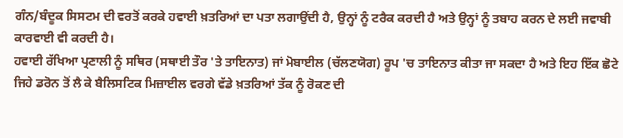ਗੰਨ/ਬੰਦੂਕ ਸਿਸਟਮ ਦੀ ਵਰਤੋਂ ਕਰਕੇ ਹਵਾਈ ਖ਼ਤਰਿਆਂ ਦਾ ਪਤਾ ਲਗਾਉਂਦੀ ਹੈ, ਉਨ੍ਹਾਂ ਨੂੰ ਟਰੈਕ ਕਰਦੀ ਹੈ ਅਤੇ ਉਨ੍ਹਾਂ ਨੂੰ ਤਬਾਹ ਕਰਨ ਦੇ ਲਈ ਜਵਾਬੀ ਕਾਰਵਾਈ ਵੀ ਕਰਦੀ ਹੈ।
ਹਵਾਈ ਰੱਖਿਆ ਪ੍ਰਣਾਲੀ ਨੂੰ ਸਥਿਰ (ਸਥਾਈ ਤੌਰ 'ਤੇ ਤਾਇਨਾਤ) ਜਾਂ ਮੋਬਾਈਲ (ਚੱਲਣਯੋਗ) ਰੂਪ 'ਚ ਤਾਇਨਾਤ ਕੀਤਾ ਜਾ ਸਕਦਾ ਹੈ ਅਤੇ ਇਹ ਇੱਕ ਛੋਟੇ ਜਿਹੇ ਡਰੋਨ ਤੋਂ ਲੈ ਕੇ ਬੈਲਿਸਟਿਕ ਮਿਜ਼ਾਈਲ ਵਰਗੇ ਵੱਡੇ ਖ਼ਤਰਿਆਂ ਤੱਕ ਨੂੰ ਰੋਕਣ ਦੀ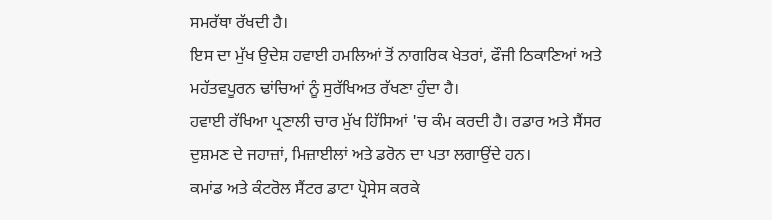ਸਮਰੱਥਾ ਰੱਖਦੀ ਹੈ।
ਇਸ ਦਾ ਮੁੱਖ ਉਦੇਸ਼ ਹਵਾਈ ਹਮਲਿਆਂ ਤੋਂ ਨਾਗਰਿਕ ਖੇਤਰਾਂ, ਫੌਜੀ ਠਿਕਾਣਿਆਂ ਅਤੇ ਮਹੱਤਵਪੂਰਨ ਢਾਂਚਿਆਂ ਨੂੰ ਸੁਰੱਖਿਅਤ ਰੱਖਣਾ ਹੁੰਦਾ ਹੈ।
ਹਵਾਈ ਰੱਖਿਆ ਪ੍ਰਣਾਲੀ ਚਾਰ ਮੁੱਖ ਹਿੱਸਿਆਂ 'ਚ ਕੰਮ ਕਰਦੀ ਹੈ। ਰਡਾਰ ਅਤੇ ਸੈਂਸਰ ਦੁਸ਼ਮਣ ਦੇ ਜਹਾਜ਼ਾਂ, ਮਿਜ਼ਾਈਲਾਂ ਅਤੇ ਡਰੋਨ ਦਾ ਪਤਾ ਲਗਾਉਂਦੇ ਹਨ।
ਕਮਾਂਡ ਅਤੇ ਕੰਟਰੋਲ ਸੈਂਟਰ ਡਾਟਾ ਪ੍ਰੋਸੇਸ ਕਰਕੇ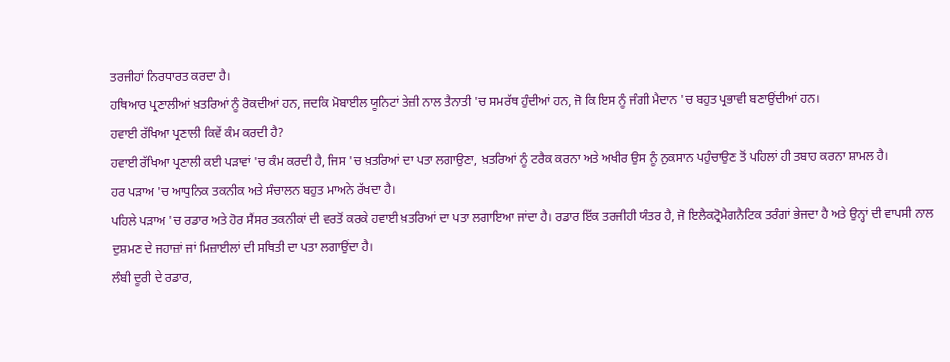ਤਰਜੀਹਾਂ ਨਿਰਧਾਰਤ ਕਰਦਾ ਹੈ।
ਹਥਿਆਰ ਪ੍ਰਣਾਲੀਆਂ ਖ਼ਤਰਿਆਂ ਨੂੰ ਰੋਕਦੀਆਂ ਹਨ, ਜਦਕਿ ਮੋਬਾਈਲ ਯੂਨਿਟਾਂ ਤੇਜ਼ੀ ਨਾਲ ਤੈਨਾਤੀ 'ਚ ਸਮਰੱਥ ਹੁੰਦੀਆਂ ਹਨ, ਜੋ ਕਿ ਇਸ ਨੂੰ ਜੰਗੀ ਮੈਦਾਨ 'ਚ ਬਹੁਤ ਪ੍ਰਭਾਵੀ ਬਣਾਉਂਦੀਆਂ ਹਨ।
ਹਵਾਈ ਰੱਖਿਆ ਪ੍ਰਣਾਲੀ ਕਿਵੇਂ ਕੰਮ ਕਰਦੀ ਹੈ?
ਹਵਾਈ ਰੱਖਿਆ ਪ੍ਰਣਾਲੀ ਕਈ ਪੜਾਵਾਂ 'ਚ ਕੰਮ ਕਰਦੀ ਹੈ, ਜਿਸ 'ਚ ਖ਼ਤਰਿਆਂ ਦਾ ਪਤਾ ਲਗਾਉਣਾ, ਖ਼ਤਰਿਆਂ ਨੂੰ ਟਰੈਕ ਕਰਨਾ ਅਤੇ ਅਖੀਰ ਉਸ ਨੂੰ ਨੁਕਸਾਨ ਪਹੁੰਚਾਉਣ ਤੋਂ ਪਹਿਲਾਂ ਹੀ ਤਬਾਹ ਕਰਨਾ ਸ਼ਾਮਲ ਹੈ।
ਹਰ ਪੜਾਅ 'ਚ ਆਧੁਨਿਕ ਤਕਨੀਕ ਅਤੇ ਸੰਚਾਲਨ ਬਹੁਤ ਮਾਅਨੇ ਰੱਖਦਾ ਹੈ।
ਪਹਿਲੇ ਪੜਾਅ 'ਚ ਰਡਾਰ ਅਤੇ ਹੋਰ ਸੈਂਸਰ ਤਕਨੀਕਾਂ ਦੀ ਵਰਤੋਂ ਕਰਕੇ ਹਵਾਈ ਖ਼ਤਰਿਆਂ ਦਾ ਪਤਾ ਲਗਾਇਆ ਜਾਂਦਾ ਹੈ। ਰਡਾਰ ਇੱਕ ਤਰਜੀਹੀ ਯੰਤਰ ਹੈ, ਜੋ ਇਲੈਕਟ੍ਰੋਮੈਗਨੈਟਿਕ ਤਰੰਗਾਂ ਭੇਜਦਾ ਹੈ ਅਤੇ ਉਨ੍ਹਾਂ ਦੀ ਵਾਪਸੀ ਨਾਲ ਦੁਸ਼ਮਣ ਦੇ ਜਹਾਜ਼ਾਂ ਜਾਂ ਮਿਜ਼ਾਈਲਾਂ ਦੀ ਸਥਿਤੀ ਦਾ ਪਤਾ ਲਗਾਉਂਦਾ ਹੈ।
ਲੰਬੀ ਦੂਰੀ ਦੇ ਰਡਾਰ,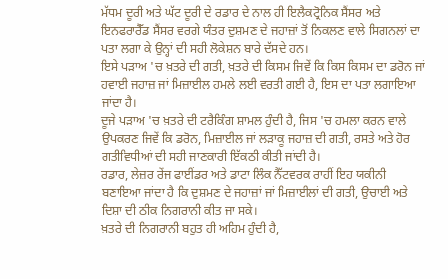ਮੱਧਮ ਦੂਰੀ ਅਤੇ ਘੱਟ ਦੂਰੀ ਦੇ ਰਡਾਰ ਦੇ ਨਾਲ ਹੀ ਇਲੈਕਟ੍ਰੋਨਿਕ ਸੈਂਸਰ ਅਤੇ ਇਨਫਰਾਰੈੱਡ ਸੈਂਸਰ ਵਰਗੇ ਯੰਤਰ ਦੁਸ਼ਮਣ ਦੇ ਜਹਾਜ਼ਾਂ ਤੋਂ ਨਿਕਲਣ ਵਾਲੇ ਸਿਗਨਲਾਂ ਦਾ ਪਤਾ ਲਗਾ ਕੇ ਉਨ੍ਹਾਂ ਦੀ ਸਹੀ ਲੋਕੇਸ਼ਨ ਬਾਰੇ ਦੱਸਦੇ ਹਨ।
ਇਸੇ ਪੜਾਅ 'ਚ ਖ਼ਤਰੇ ਦੀ ਗਤੀ, ਖ਼ਤਰੇ ਦੀ ਕਿਸਮ ਜਿਵੇਂ ਕਿ ਕਿਸ ਕਿਸਮ ਦਾ ਡਰੋਨ ਜਾਂ ਹਵਾਈ ਜਹਾਜ਼ ਜਾਂ ਮਿਜ਼ਾਈਲ ਹਮਲੇ ਲਈ ਵਰਤੀ ਗਈ ਹੈ, ਇਸ ਦਾ ਪਤਾ ਲਗਾਇਆ ਜਾਂਦਾ ਹੈ।
ਦੂਜੇ ਪੜਾਅ 'ਚ ਖ਼ਤਰੇ ਦੀ ਟਰੈਕਿੰਗ ਸ਼ਾਮਲ ਹੁੰਦੀ ਹੈ, ਜਿਸ 'ਚ ਹਮਲਾ ਕਰਨ ਵਾਲੇ ਉਪਕਰਣ ਜਿਵੇਂ ਕਿ ਡਰੋਨ, ਮਿਜ਼ਾਈਲ ਜਾਂ ਲੜਾਕੂ ਜਹਾਜ਼ ਦੀ ਗਤੀ, ਰਸਤੇ ਅਤੇ ਹੋਰ ਗਤੀਵਿਧੀਆਂ ਦੀ ਸਹੀ ਜਾਣਕਾਰੀ ਇੱਕਠੀ ਕੀਤੀ ਜਾਂਦੀ ਹੈ।
ਰਡਾਰ, ਲੇਜ਼ਰ ਰੇਂਜ ਫਾਈਂਡਰ ਅਤੇ ਡਾਟਾ ਲਿੰਕ ਨੈੱਟਵਰਕ ਰਾਹੀਂ ਇਹ ਯਕੀਨੀ ਬਣਾਇਆ ਜਾਂਦਾ ਹੈ ਕਿ ਦੁਸ਼ਮਣ ਦੇ ਜਹਾਜ਼ਾਂ ਜਾਂ ਮਿਜ਼ਾਈਲਾਂ ਦੀ ਗਤੀ, ਉਚਾਈ ਅਤੇ ਦਿਸ਼ਾ ਦੀ ਠੀਕ ਨਿਗਰਾਨੀ ਕੀਤ ਜਾ ਸਕੇ।
ਖ਼ਤਰੇ ਦੀ ਨਿਗਰਾਨੀ ਬਹੁਤ ਹੀ ਅਹਿਮ ਹੁੰਦੀ ਹੈ,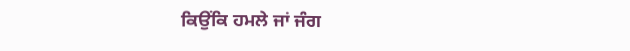ਕਿਉਂਕਿ ਹਮਲੇ ਜਾਂ ਜੰਗ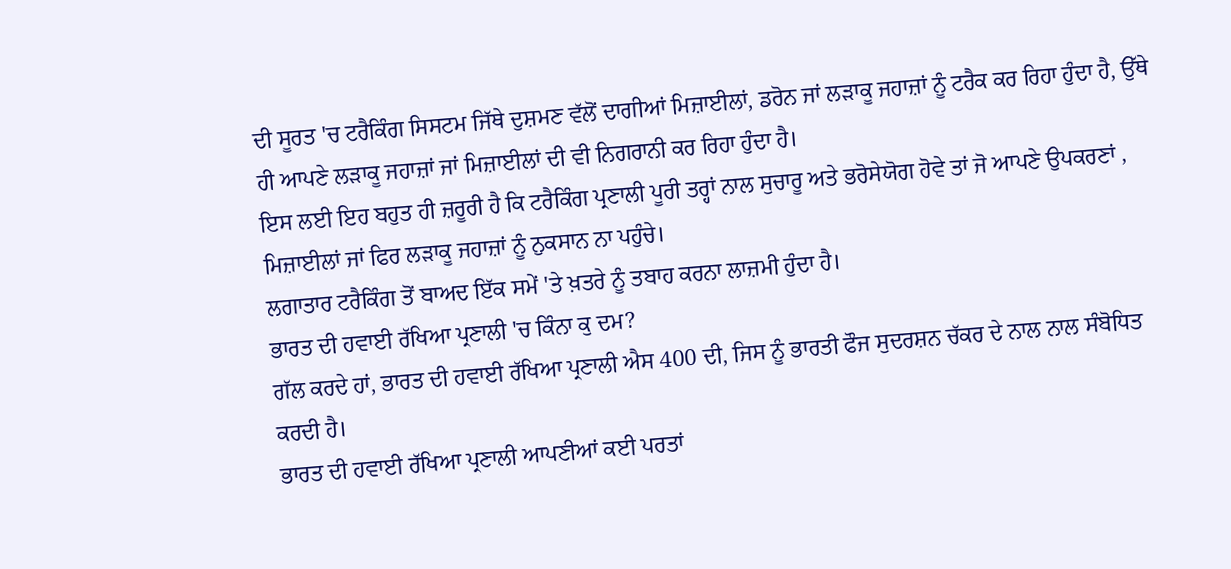ਦੀ ਸੂਰਤ 'ਚ ਟਰੈਕਿੰਗ ਸਿਸਟਮ ਜਿੱਥੇ ਦੁਸ਼ਮਣ ਵੱਲੋਂ ਦਾਗੀਆਂ ਮਿਜ਼ਾਈਲਾਂ, ਡਰੋਨ ਜਾਂ ਲੜਾਕੂ ਜਹਾਜ਼ਾਂ ਨੂੰ ਟਰੈਕ ਕਰ ਰਿਹਾ ਹੁੰਦਾ ਹੈ, ਉੱਥੇ ਹੀ ਆਪਣੇ ਲੜਾਕੂ ਜਹਾਜ਼ਾਂ ਜਾਂ ਮਿਜ਼ਾਈਲਾਂ ਦੀ ਵੀ ਨਿਗਰਾਨੀ ਕਰ ਰਿਹਾ ਹੁੰਦਾ ਹੈ।
ਇਸ ਲਈ ਇਹ ਬਹੁਤ ਹੀ ਜ਼ਰੂਰੀ ਹੈ ਕਿ ਟਰੈਕਿੰਗ ਪ੍ਰਣਾਲੀ ਪੂਰੀ ਤਰ੍ਹਾਂ ਨਾਲ ਸੁਚਾਰੂ ਅਤੇ ਭਰੋਸੇਯੋਗ ਹੋਵੇ ਤਾਂ ਜੋ ਆਪਣੇ ਉਪਕਰਣਾਂ , ਮਿਜ਼ਾਈਲਾਂ ਜਾਂ ਫਿਰ ਲੜਾਕੂ ਜਹਾਜ਼ਾਂ ਨੂੰ ਨੁਕਸਾਨ ਨਾ ਪਹੁੰਚੇ।
ਲਗਾਤਾਰ ਟਰੈਕਿੰਗ ਤੋਂ ਬਾਅਦ ਇੱਕ ਸਮੇਂ 'ਤੇ ਖ਼ਤਰੇ ਨੂੰ ਤਬਾਹ ਕਰਨਾ ਲਾਜ਼ਮੀ ਹੁੰਦਾ ਹੈ।
ਭਾਰਤ ਦੀ ਹਵਾਈ ਰੱਖਿਆ ਪ੍ਰਣਾਲੀ 'ਚ ਕਿੰਨਾ ਕੁ ਦਮ?
ਗੱਲ ਕਰਦੇ ਹਾਂ, ਭਾਰਤ ਦੀ ਹਵਾਈ ਰੱਖਿਆ ਪ੍ਰਣਾਲੀ ਐਸ 400 ਦੀ, ਜਿਸ ਨੂੰ ਭਾਰਤੀ ਫੌਜ ਸੁਦਰਸ਼ਨ ਚੱਕਰ ਦੇ ਨਾਲ ਨਾਲ ਸੰਬੋਧਿਤ ਕਰਦੀ ਹੈ।
ਭਾਰਤ ਦੀ ਹਵਾਈ ਰੱਖਿਆ ਪ੍ਰਣਾਲੀ ਆਪਣੀਆਂ ਕਈ ਪਰਤਾਂ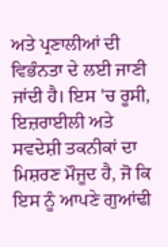ਅਤੇ ਪ੍ਰਣਾਲੀਆਂ ਦੀ ਵਿਭੰਨਤਾ ਦੇ ਲਈ ਜਾਣੀ ਜਾਂਦੀ ਹੈ। ਇਸ 'ਚ ਰੂਸੀ, ਇਜ਼ਰਾਈਲੀ ਅਤੇ ਸਵਦੇਸ਼ੀ ਤਕਨੀਕਾਂ ਦਾ ਮਿਸ਼ਰਣ ਮੌਜੂਦ ਹੈ, ਜੋ ਕਿ ਇਸ ਨੂੰ ਆਪਣੇ ਗੁਆਂਢੀ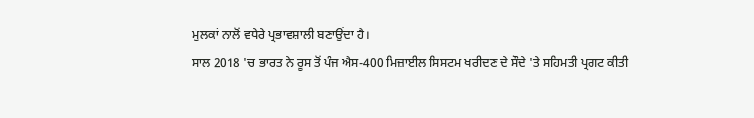ਮੁਲਕਾਂ ਨਾਲੋਂ ਵਧੇਰੇ ਪ੍ਰਭਾਵਸ਼ਾਲੀ ਬਣਾਉਂਦਾ ਹੈ।
ਸਾਲ 2018 'ਚ ਭਾਰਤ ਨੇ ਰੂਸ ਤੋਂ ਪੰਜ ਐਸ-400 ਮਿਜ਼ਾਈਲ ਸਿਸਟਮ ਖਰੀਦਣ ਦੇ ਸੌਦੇ 'ਤੇ ਸਹਿਮਤੀ ਪ੍ਰਗਟ ਕੀਤੀ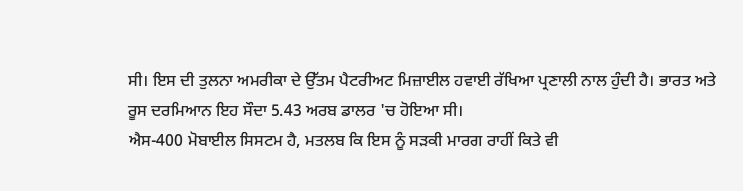ਸੀ। ਇਸ ਦੀ ਤੁਲਨਾ ਅਮਰੀਕਾ ਦੇ ਉੱਤਮ ਪੈਟਰੀਅਟ ਮਿਜ਼ਾਈਲ ਹਵਾਈ ਰੱਖਿਆ ਪ੍ਰਣਾਲੀ ਨਾਲ ਹੁੰਦੀ ਹੈ। ਭਾਰਤ ਅਤੇ ਰੂਸ ਦਰਮਿਆਨ ਇਹ ਸੌਦਾ 5.43 ਅਰਬ ਡਾਲਰ 'ਚ ਹੋਇਆ ਸੀ।
ਐਸ-400 ਮੋਬਾਈਲ ਸਿਸਟਮ ਹੈ, ਮਤਲਬ ਕਿ ਇਸ ਨੂੰ ਸੜਕੀ ਮਾਰਗ ਰਾਹੀਂ ਕਿਤੇ ਵੀ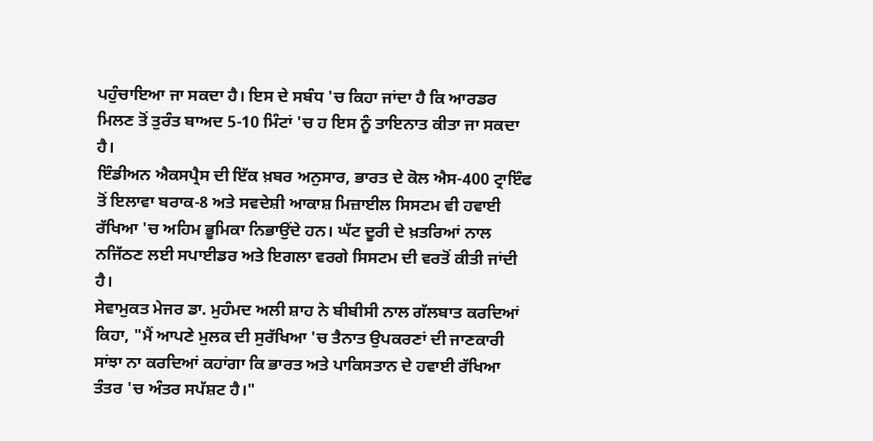ਪਹੁੰਚਾਇਆ ਜਾ ਸਕਦਾ ਹੈ। ਇਸ ਦੇ ਸਬੰਧ 'ਚ ਕਿਹਾ ਜਾਂਦਾ ਹੈ ਕਿ ਆਰਡਰ ਮਿਲਣ ਤੋਂ ਤੁਰੰਤ ਬਾਅਦ 5-10 ਮਿੰਟਾਂ 'ਚ ਹ ਇਸ ਨੂੰ ਤਾਇਨਾਤ ਕੀਤਾ ਜਾ ਸਕਦਾ ਹੈ।
ਇੰਡੀਅਨ ਐਕਸਪ੍ਰੈਸ ਦੀ ਇੱਕ ਖ਼ਬਰ ਅਨੁਸਾਰ, ਭਾਰਤ ਦੇ ਕੋਲ ਐਸ-400 ਟ੍ਰਾਇੰਫ ਤੋਂ ਇਲਾਵਾ ਬਰਾਕ-8 ਅਤੇ ਸਵਦੇਸ਼ੀ ਆਕਾਸ਼ ਮਿਜ਼ਾਈਲ ਸਿਸਟਮ ਵੀ ਹਵਾਈ ਰੱਖਿਆ 'ਚ ਅਹਿਮ ਭੂਮਿਕਾ ਨਿਭਾਉਂਦੇ ਹਨ। ਘੱਟ ਦੂਰੀ ਦੇ ਖ਼ਤਰਿਆਂ ਨਾਲ ਨਜਿੱਠਣ ਲਈ ਸਪਾਈਡਰ ਅਤੇ ਇਗਲਾ ਵਰਗੇ ਸਿਸਟਮ ਦੀ ਵਰਤੋਂ ਕੀਤੀ ਜਾਂਦੀ ਹੈ।
ਸੇਵਾਮੁਕਤ ਮੇਜਰ ਡਾ. ਮੁਹੰਮਦ ਅਲੀ ਸ਼ਾਹ ਨੇ ਬੀਬੀਸੀ ਨਾਲ ਗੱਲਬਾਤ ਕਰਦਿਆਂ ਕਿਹਾ, "ਮੈਂ ਆਪਣੇ ਮੁਲਕ ਦੀ ਸੁਰੱਖਿਆ 'ਚ ਤੈਨਾਤ ਉਪਕਰਣਾਂ ਦੀ ਜਾਣਕਾਰੀ ਸਾਂਝਾ ਨਾ ਕਰਦਿਆਂ ਕਹਾਂਗਾ ਕਿ ਭਾਰਤ ਅਤੇ ਪਾਕਿਸਤਾਨ ਦੇ ਹਵਾਈ ਰੱਖਿਆ ਤੰਤਰ 'ਚ ਅੰਤਰ ਸਪੱਸ਼ਟ ਹੈ।"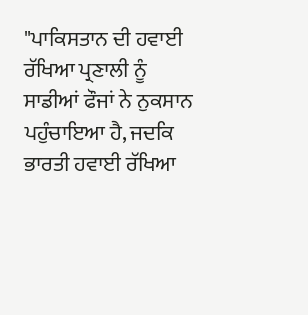"ਪਾਕਿਸਤਾਨ ਦੀ ਹਵਾਈ ਰੱਖਿਆ ਪ੍ਰਣਾਲੀ ਨੂੰ ਸਾਡੀਆਂ ਫੌਜਾਂ ਨੇ ਨੁਕਸਾਨ ਪਹੁੰਚਾਇਆ ਹੈ, ਜਦਕਿ ਭਾਰਤੀ ਹਵਾਈ ਰੱਖਿਆ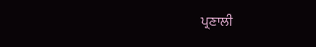ਪ੍ਰਣਾਲੀ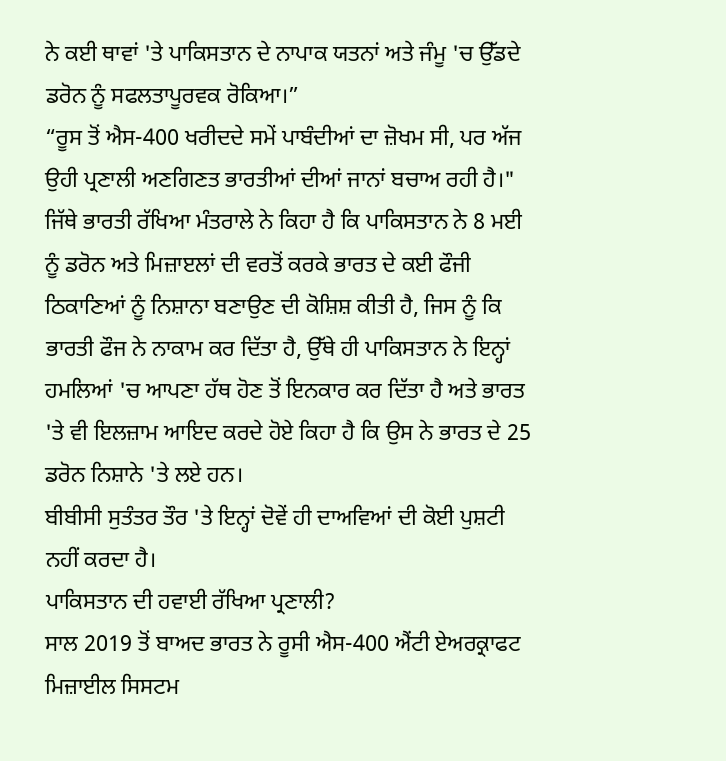ਨੇ ਕਈ ਥਾਵਾਂ 'ਤੇ ਪਾਕਿਸਤਾਨ ਦੇ ਨਾਪਾਕ ਯਤਨਾਂ ਅਤੇ ਜੰਮੂ 'ਚ ਉੱਡਦੇ ਡਰੋਨ ਨੂੰ ਸਫਲਤਾਪੂਰਵਕ ਰੋਕਿਆ।”
“ਰੂਸ ਤੋਂ ਐਸ-400 ਖਰੀਦਦੇ ਸਮੇਂ ਪਾਬੰਦੀਆਂ ਦਾ ਜ਼ੋਖਮ ਸੀ, ਪਰ ਅੱਜ ਉਹੀ ਪ੍ਰਣਾਲੀ ਅਣਗਿਣਤ ਭਾਰਤੀਆਂ ਦੀਆਂ ਜਾਨਾਂ ਬਚਾਅ ਰਹੀ ਹੈ।"
ਜਿੱਥੇ ਭਾਰਤੀ ਰੱਖਿਆ ਮੰਤਰਾਲੇ ਨੇ ਕਿਹਾ ਹੈ ਕਿ ਪਾਕਿਸਤਾਨ ਨੇ 8 ਮਈ ਨੂੰ ਡਰੋਨ ਅਤੇ ਮਿਜ਼ਾੲਲਾਂ ਦੀ ਵਰਤੋਂ ਕਰਕੇ ਭਾਰਤ ਦੇ ਕਈ ਫੌਜੀ ਠਿਕਾਣਿਆਂ ਨੂੰ ਨਿਸ਼ਾਨਾ ਬਣਾਉਣ ਦੀ ਕੋਸ਼ਿਸ਼ ਕੀਤੀ ਹੈ, ਜਿਸ ਨੂੰ ਕਿ ਭਾਰਤੀ ਫੌਜ ਨੇ ਨਾਕਾਮ ਕਰ ਦਿੱਤਾ ਹੈ, ਉੱਥੇ ਹੀ ਪਾਕਿਸਤਾਨ ਨੇ ਇਨ੍ਹਾਂ ਹਮਲਿਆਂ 'ਚ ਆਪਣਾ ਹੱਥ ਹੋਣ ਤੋਂ ਇਨਕਾਰ ਕਰ ਦਿੱਤਾ ਹੈ ਅਤੇ ਭਾਰਤ 'ਤੇ ਵੀ ਇਲਜ਼ਾਮ ਆਇਦ ਕਰਦੇ ਹੋਏ ਕਿਹਾ ਹੈ ਕਿ ਉਸ ਨੇ ਭਾਰਤ ਦੇ 25 ਡਰੋਨ ਨਿਸ਼ਾਨੇ 'ਤੇ ਲਏ ਹਨ।
ਬੀਬੀਸੀ ਸੁਤੰਤਰ ਤੌਰ 'ਤੇ ਇਨ੍ਹਾਂ ਦੋਵੇਂ ਹੀ ਦਾਅਵਿਆਂ ਦੀ ਕੋਈ ਪੁਸ਼ਟੀ ਨਹੀਂ ਕਰਦਾ ਹੈ।
ਪਾਕਿਸਤਾਨ ਦੀ ਹਵਾਈ ਰੱਖਿਆ ਪ੍ਰਣਾਲੀ?
ਸਾਲ 2019 ਤੋਂ ਬਾਅਦ ਭਾਰਤ ਨੇ ਰੂਸੀ ਐਸ-400 ਐਂਟੀ ਏਅਰਕ੍ਰਾਫਟ ਮਿਜ਼ਾਈਲ ਸਿਸਟਮ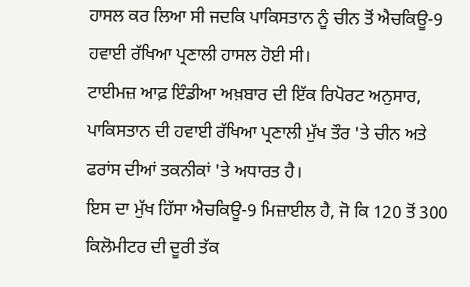ਹਾਸਲ ਕਰ ਲਿਆ ਸੀ ਜਦਕਿ ਪਾਕਿਸਤਾਨ ਨੂੰ ਚੀਨ ਤੋਂ ਐਚਕਿਊ-9 ਹਵਾਈ ਰੱਖਿਆ ਪ੍ਰਣਾਲੀ ਹਾਸਲ ਹੋਈ ਸੀ।
ਟਾਈਮਜ਼ ਆਫ਼ ਇੰਡੀਆ ਅਖ਼ਬਾਰ ਦੀ ਇੱਕ ਰਿਪੋਰਟ ਅਨੁਸਾਰ, ਪਾਕਿਸਤਾਨ ਦੀ ਹਵਾਈ ਰੱਖਿਆ ਪ੍ਰਣਾਲੀ ਮੁੱਖ ਤੌਰ 'ਤੇ ਚੀਨ ਅਤੇ ਫਰਾਂਸ ਦੀਆਂ ਤਕਨੀਕਾਂ 'ਤੇ ਅਧਾਰਤ ਹੈ।
ਇਸ ਦਾ ਮੁੱਖ ਹਿੱਸਾ ਐਚਕਿਊ-9 ਮਿਜ਼ਾਈਲ ਹੈ, ਜੋ ਕਿ 120 ਤੋਂ 300 ਕਿਲੋਮੀਟਰ ਦੀ ਦੂਰੀ ਤੱਕ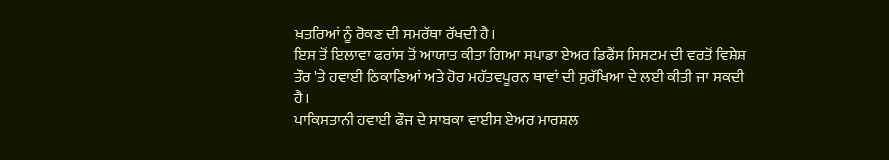ਖ਼ਤਰਿਆਂ ਨੂੰ ਰੋਕਣ ਦੀ ਸਮਰੱਥਾ ਰੱਖਦੀ ਹੈ।
ਇਸ ਤੋਂ ਇਲਾਵਾ ਫਰਾਂਸ ਤੋਂ ਆਯਾਤ ਕੀਤਾ ਗਿਆ ਸਪਾਡਾ ਏਅਰ ਡਿਫੈਂਸ ਸਿਸਟਮ ਦੀ ਵਰਤੋਂ ਵਿਸ਼ੇਸ਼ ਤੌਰ 'ਤੇ ਹਵਾਈ ਠਿਕਾਣਿਆਂ ਅਤੇ ਹੋਰ ਮਹੱਤਵਪੂਰਨ ਥਾਵਾਂ ਦੀ ਸੁਰੱਖਿਆ ਦੇ ਲਈ ਕੀਤੀ ਜਾ ਸਕਦੀ ਹੈ।
ਪਾਕਿਸਤਾਨੀ ਹਵਾਈ ਫੌਜ ਦੇ ਸਾਬਕਾ ਵਾਈਸ ਏਅਰ ਮਾਰਸ਼ਲ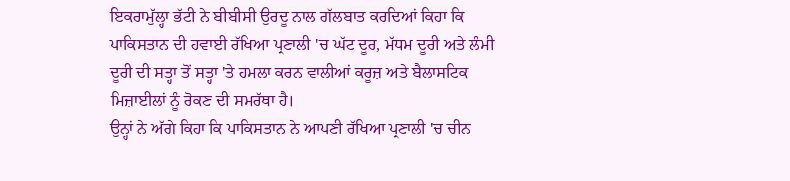ਇਕਰਾਮੁੱਲ੍ਹਾ ਭੱਟੀ ਨੇ ਬੀਬੀਸੀ ਉਰਦੂ ਨਾਲ ਗੱਲਬਾਤ ਕਰਦਿਆਂ ਕਿਹਾ ਕਿ ਪਾਕਿਸਤਾਨ ਦੀ ਹਵਾਈ ਰੱਖਿਆ ਪ੍ਰਣਾਲੀ 'ਚ ਘੱਟ ਦੂਰ, ਮੱਧਮ ਦੂਰੀ ਅਤੇ ਲੰਮੀ ਦੂਰੀ ਦੀ ਸਤ੍ਹਾ ਤੋਂ ਸਤ੍ਹਾ 'ਤੇ ਹਮਲਾ ਕਰਨ ਵਾਲੀਆਂ ਕਰੂਜ਼ ਅਤੇ ਬੈਲਾਸਟਿਕ ਮਿਜ਼ਾਈਲਾਂ ਨੂੰ ਰੋਕਣ ਦੀ ਸਮਰੱਥਾ ਹੈ।
ਉਨ੍ਹਾਂ ਨੇ ਅੱਗੇ ਕਿਹਾ ਕਿ ਪਾਕਿਸਤਾਨ ਨੇ ਆਪਣੀ ਰੱਖਿਆ ਪ੍ਰਣਾਲੀ 'ਚ ਚੀਨ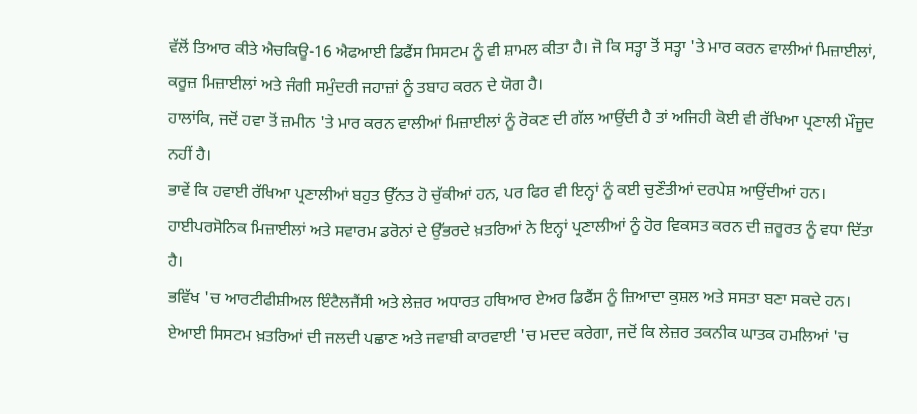ਵੱਲੋਂ ਤਿਆਰ ਕੀਤੇ ਐਚਕਿਊ-16 ਐਫਆਈ ਡਿਫੈਂਸ ਸਿਸਟਮ ਨੂੰ ਵੀ ਸ਼ਾਮਲ ਕੀਤਾ ਹੈ। ਜੋ ਕਿ ਸਤ੍ਹਾ ਤੋਂ ਸਤ੍ਹਾ 'ਤੇ ਮਾਰ ਕਰਨ ਵਾਲੀਆਂ ਮਿਜ਼ਾਈਲਾਂ, ਕਰੂਜ਼ ਮਿਜ਼ਾਈਲਾਂ ਅਤੇ ਜੰਗੀ ਸਮੁੰਦਰੀ ਜਹਾਜ਼ਾਂ ਨੂੰ ਤਬਾਹ ਕਰਨ ਦੇ ਯੋਗ ਹੈ।
ਹਾਲਾਂਕਿ, ਜਦੋਂ ਹਵਾ ਤੋਂ ਜ਼ਮੀਨ 'ਤੇ ਮਾਰ ਕਰਨ ਵਾਲੀਆਂ ਮਿਜ਼ਾਈਲਾਂ ਨੂੰ ਰੋਕਣ ਦੀ ਗੱਲ ਆਉਂਦੀ ਹੈ ਤਾਂ ਅਜਿਹੀ ਕੋਈ ਵੀ ਰੱਖਿਆ ਪ੍ਰਣਾਲੀ ਮੌਜੂਦ ਨਹੀਂ ਹੈ।
ਭਾਵੇਂ ਕਿ ਹਵਾਈ ਰੱਖਿਆ ਪ੍ਰਣਾਲੀਆਂ ਬਹੁਤ ਉੱਨਤ ਹੋ ਚੁੱਕੀਆਂ ਹਨ, ਪਰ ਫਿਰ ਵੀ ਇਨ੍ਹਾਂ ਨੂੰ ਕਈ ਚੁਣੌਤੀਆਂ ਦਰਪੇਸ਼ ਆਉਂਦੀਆਂ ਹਨ। ਹਾਈਪਰਸੋਨਿਕ ਮਿਜ਼ਾਈਲਾਂ ਅਤੇ ਸਵਾਰਮ ਡਰੋਨਾਂ ਦੇ ਉੱਭਰਦੇ ਖ਼ਤਰਿਆਂ ਨੇ ਇਨ੍ਹਾਂ ਪ੍ਰਣਾਲੀਆਂ ਨੂੰ ਹੋਰ ਵਿਕਸਤ ਕਰਨ ਦੀ ਜ਼ਰੂਰਤ ਨੂੰ ਵਧਾ ਦਿੱਤਾ ਹੈ।
ਭਵਿੱਖ 'ਚ ਆਰਟੀਫੀਸ਼ੀਅਲ ਇੰਟੈਲਜੈਂਸੀ ਅਤੇ ਲੇਜ਼ਰ ਅਧਾਰਤ ਹਥਿਆਰ ਏਅਰ ਡਿਫੈਂਸ ਨੂੰ ਜ਼ਿਆਦਾ ਕੁਸ਼ਲ ਅਤੇ ਸਸਤਾ ਬਣਾ ਸਕਦੇ ਹਨ। ਏਆਈ ਸਿਸਟਮ ਖ਼ਤਰਿਆਂ ਦੀ ਜਲਦੀ ਪਛਾਣ ਅਤੇ ਜਵਾਬੀ ਕਾਰਵਾਈ 'ਚ ਮਦਦ ਕਰੇਗਾ, ਜਦੋਂ ਕਿ ਲੇਜ਼ਰ ਤਕਨੀਕ ਘਾਤਕ ਹਮਲਿਆਂ 'ਚ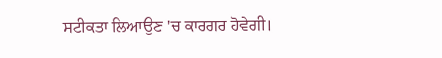ਸਟੀਕਤਾ ਲਿਆਉਣ 'ਚ ਕਾਰਗਰ ਹੋਵੇਗੀ।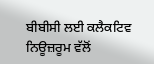ਬੀਬੀਸੀ ਲਈ ਕਲੈਕਟਿਵ ਨਿਊਜ਼ਰੂਮ ਵੱਲੋਂ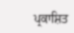ਪ੍ਰਕਾਸ਼ਿਤ